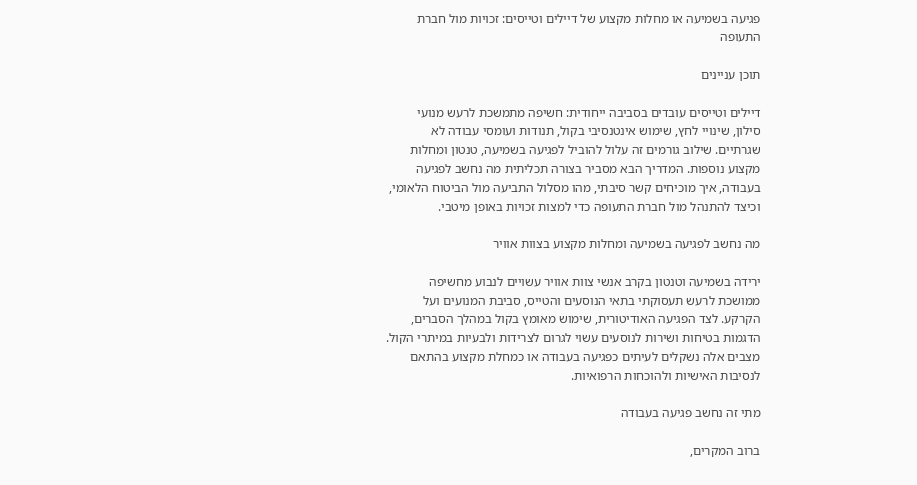פגיעה בשמיעה או מחלות מקצוע של דיילים וטייסים: זכויות מול חברת התעופה

תוכן עניינים

דיילים וטייסים עובדים בסביבה ייחודית: חשיפה מתמשכת לרעש מנועי סילון, שינויי לחץ, שימוש אינטנסיבי בקול, תנודות ועומסי עבודה לא שגרתיים. שילוב גורמים זה עלול להוביל לפגיעה בשמיעה, טנטון ומחלות מקצוע נוספות. המדריך הבא מסביר בצורה תכליתית מה נחשב לפגיעה בעבודה, איך מוכיחים קשר סיבתי, מהו מסלול התביעה מול הביטוח הלאומי, וכיצד להתנהל מול חברת התעופה כדי למצות זכויות באופן מיטבי.

מה נחשב לפגיעה בשמיעה ומחלות מקצוע בצוות אוויר

ירידה בשמיעה וטנטון בקרב אנשי צוות אוויר עשויים לנבוע מחשיפה ממושכת לרעש תעסוקתי בתאי הנוסעים והטייס, סביבת המנועים ועל הקרקע. לצד הפגיעה האודיטורית, שימוש מאומץ בקול במהלך הסברים, הדגמות בטיחות ושירות לנוסעים עשוי לגרום לצרידות ולבעיות במיתרי הקול. מצבים אלה נשקלים לעיתים כפגיעה בעבודה או כמחלת מקצוע בהתאם לנסיבות האישיות ולהוכחות הרפואיות.

מתי זה נחשב פגיעה בעבודה

ברוב המקרים,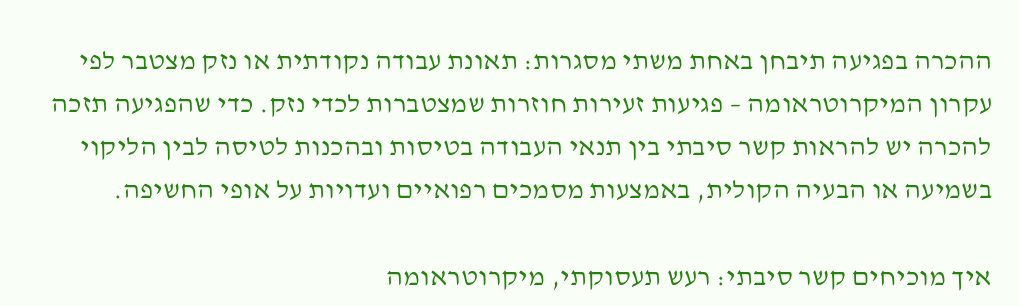ההכרה בפגיעה תיבחן באחת משתי מסגרות: תאונת עבודה נקודתית או נזק מצטבר לפי עקרון המיקרוטראומה – פגיעות זעירות חוזרות שמצטברות לכדי נזק. כדי שהפגיעה תזכה להכרה יש להראות קשר סיבתי בין תנאי העבודה בטיסות ובהכנות לטיסה לבין הליקוי בשמיעה או הבעיה הקולית, באמצעות מסמכים רפואיים ועדויות על אופי החשיפה.

איך מוכיחים קשר סיבתי: רעש תעסוקתי, מיקרוטראומה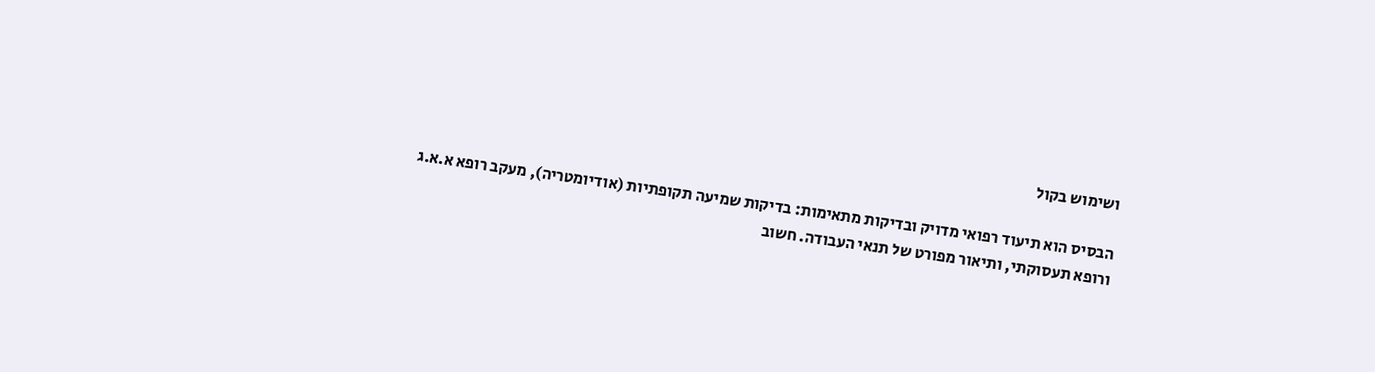ושימוש בקול

הבסיס הוא תיעוד רפואי מדויק ובדיקות מתאימות: בדיקות שמיעה תקופתיות (אודיומטריה), מעקב רופא א.א.ג ורופא תעסוקתי, ותיאור מפורט של תנאי העבודה. חשוב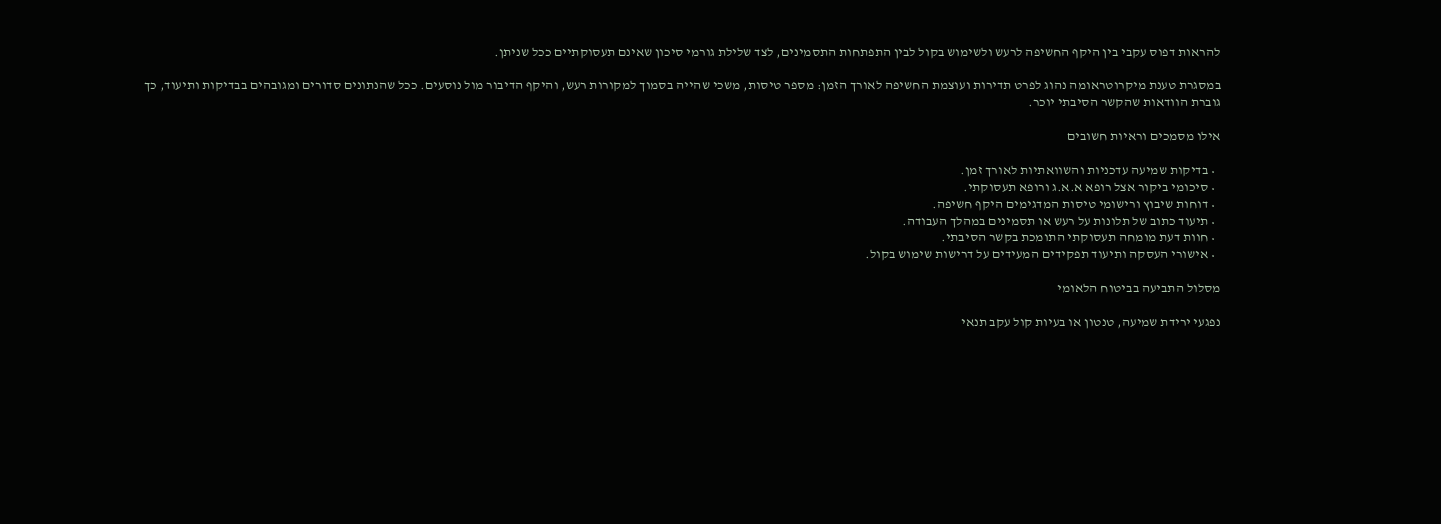להראות דפוס עקבי בין היקף החשיפה לרעש ולשימוש בקול לבין התפתחות התסמינים, לצד שלילת גורמי סיכון שאינם תעסוקתיים ככל שניתן.

במסגרת טענת מיקרוטראומה נהוג לפרט תדירות ועוצמת החשיפה לאורך הזמן: מספר טיסות, משכי שהייה בסמוך למקורות רעש, והיקף הדיבור מול נוסעים. ככל שהנתונים סדורים ומגובהים בבדיקות ותיעוד, כך גוברת הוודאות שהקשר הסיבתי יוכר.

אילו מסמכים וראיות חשובים

  • בדיקות שמיעה עדכניות והשוואתיות לאורך זמן.
  • סיכומי ביקור אצל רופא א.א.ג ורופא תעסוקתי.
  • דוחות שיבוץ ורישומי טיסות המדגימים היקף חשיפה.
  • תיעוד כתוב של תלונות על רעש או תסמינים במהלך העבודה.
  • חוות דעת מומחה תעסוקתי התומכת בקשר הסיבתי.
  • אישורי העסקה ותיעוד תפקידים המעידים על דרישות שימוש בקול.

מסלול התביעה בביטוח הלאומי

נפגעי ירידת שמיעה, טנטון או בעיות קול עקב תנאי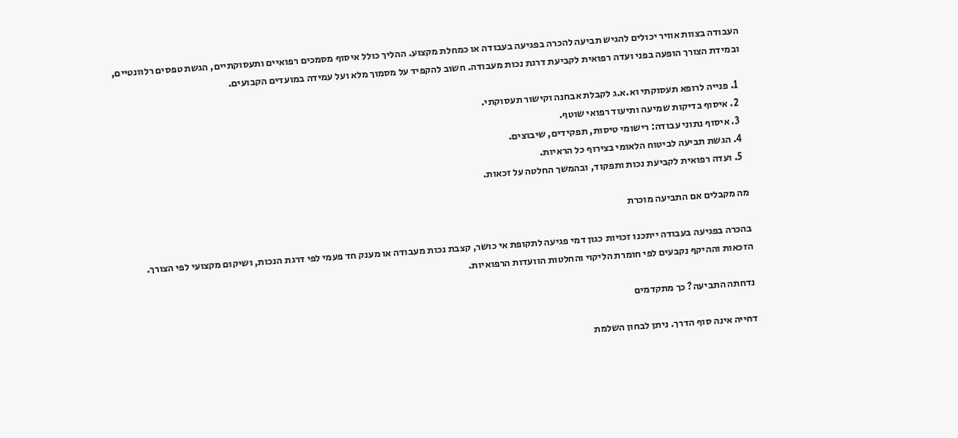העבודה בצוות אוויר יכולים להגיש תביעה להכרה בפגיעה בעבודה או כמחלת מקצוע. ההליך כולל איסוף מסמכים רפואיים ותעסוקתיים, הגשת טפסים רלוונטיים, ובמידת הצורך הופעה בפני ועדה רפואית לקביעת דרגת נכות מעבודה. חשוב להקפיד על מסמוך מלא ועל עמידה במועדים הקבועים.

  1. פנייה לרופא תעסוקתי וא.א.ג לקבלת אבחנה וקישור תעסוקתי.
  2. איסוף בדיקות שמיעה ותיעוד רפואי שוטף.
  3. איסוף נתוני עבודה: רישומי טיסות, תפקידים, שיבוצים.
  4. הגשת תביעה לביטוח הלאומי בצירוף כל הראיות.
  5. ועדה רפואית לקביעת נכות ותפקוד, ובהמשך החלטה על זכאות.

מה מקבלים אם התביעה מוכרת

בהכרה בפגיעה בעבודה ייתכנו זכויות כגון דמי פגיעה לתקופת אי כושר, קצבת נכות מעבודה או מענק חד פעמי לפי דרגת הנכות, ושיקום מקצועי לפי הצורך. הזכאות וההיקף נקבעים לפי חומרת הליקוי והחלטות הוועדות הרפואיות.

נדחתה התביעה? כך מתקדמים

דחייה אינה סוף הדרך. ניתן לבחון השלמת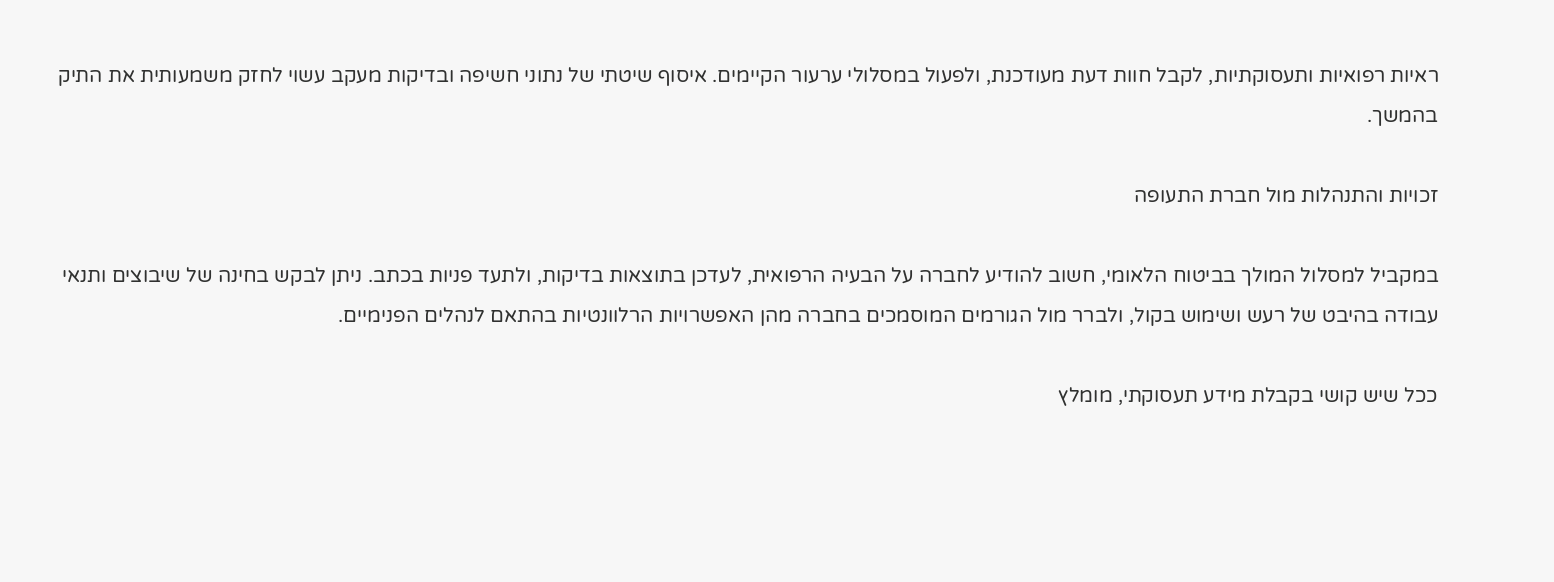ראיות רפואיות ותעסוקתיות, לקבל חוות דעת מעודכנת, ולפעול במסלולי ערעור הקיימים. איסוף שיטתי של נתוני חשיפה ובדיקות מעקב עשוי לחזק משמעותית את התיק בהמשך.

זכויות והתנהלות מול חברת התעופה

במקביל למסלול המולך בביטוח הלאומי, חשוב להודיע לחברה על הבעיה הרפואית, לעדכן בתוצאות בדיקות, ולתעד פניות בכתב. ניתן לבקש בחינה של שיבוצים ותנאי עבודה בהיבט של רעש ושימוש בקול, ולברר מול הגורמים המוסמכים בחברה מהן האפשרויות הרלוונטיות בהתאם לנהלים הפנימיים.

ככל שיש קושי בקבלת מידע תעסוקתי, מומלץ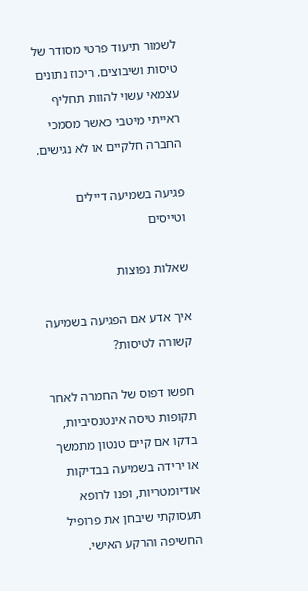לשמור תיעוד פרטי מסודר של טיסות ושיבוצים. ריכוז נתונים עצמאי עשוי להוות תחליף ראייתי מיטבי כאשר מסמכי החברה חלקיים או לא נגישים.

פגיעה בשמיעה דיילים וטייסים

שאלות נפוצות

איך אדע אם הפגיעה בשמיעה קשורה לטיסות?

חפשו דפוס של החמרה לאחר תקופות טיסה אינטנסיביות, בדקו אם קיים טנטון מתמשך או ירידה בשמיעה בבדיקות אודיומטריות, ופנו לרופא תעסוקתי שיבחן את פרופיל החשיפה והרקע האישי.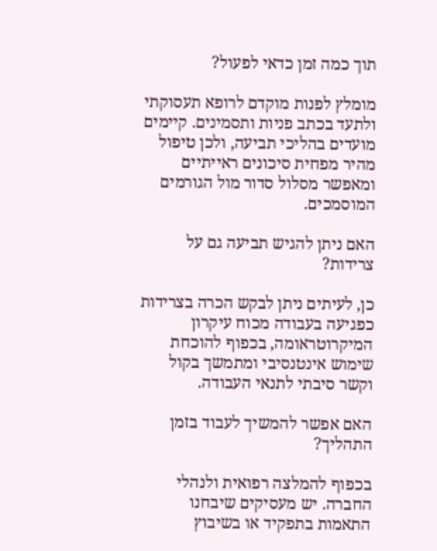תוך כמה זמן כדאי לפעול?

מומלץ לפנות מוקדם לרופא תעסוקתי ולתעד בכתב פניות ותסמינים. קיימים מועדים בהליכי תביעה, ולכן טיפול מהיר מפחית סיכונים ראייתיים ומאפשר מסלול סדור מול הגורמים המוסמכים.

האם ניתן להגיש תביעה גם על צרידות?

כן, לעיתים ניתן לבקש הכרה בצרידות כפגיעה בעבודה מכוח עיקרון המיקרוטראומה, בכפוף להוכחת שימוש אינטנסיבי ומתמשך בקול וקשר סיבתי לתנאי העבודה.

האם אפשר להמשיך לעבוד בזמן התהליך?

בכפוף להמלצה רפואית ולנהלי החברה. יש מעסיקים שיבחנו התאמות בתפקיד או בשיבוץ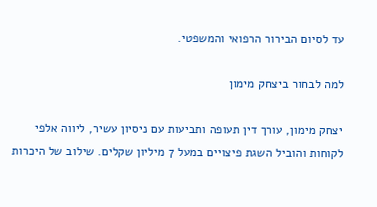עד לסיום הבירור הרפואי והמשפטי.

למה לבחור ביצחק מימון

יצחק מימון, עורך דין תעופה ותביעות עם ניסיון עשיר, ליווה אלפי לקוחות והוביל השגת פיצויים במעל 7 מיליון שקלים. שילוב של היכרות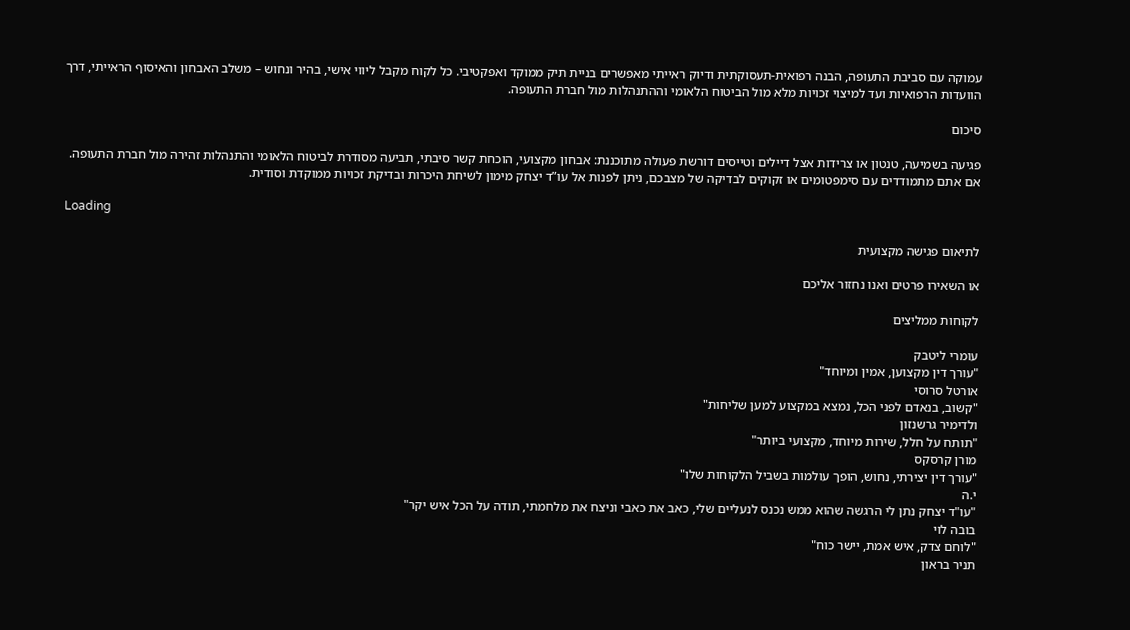עמוקה עם סביבת התעופה, הבנה רפואית-תעסוקתית ודיוק ראייתי מאפשרים בניית תיק ממוקד ואפקטיבי. כל לקוח מקבל ליווי אישי, בהיר ונחוש – משלב האבחון והאיסוף הראייתי, דרך הוועדות הרפואיות ועד למיצוי זכויות מלא מול הביטוח הלאומי וההתנהלות מול חברת התעופה.

סיכום

פגיעה בשמיעה, טנטון או צרידות אצל דיילים וטייסים דורשת פעולה מתוכננת: אבחון מקצועי, הוכחת קשר סיבתי, תביעה מסודרת לביטוח הלאומי והתנהלות זהירה מול חברת התעופה. אם אתם מתמודדים עם סימפטומים או זקוקים לבדיקה של מצבכם, ניתן לפנות אל עו”ד יצחק מימון לשיחת היכרות ובדיקת זכויות ממוקדת וסודית.

Loading

לתיאום פגישה מקצועית

או השאירו פרטים ואנו נחזור אליכם

לקוחות ממליצים

עומרי ליטבק
"עורך דין מקצוען, אמין ומיוחד"
אורטל סרוסי
"קשוב, בנאדם לפני הכל, נמצא במקצוע למען שליחות"
ולדימיר גרשנזון
"תותח על חלל, שירות מיוחד, מקצועי ביותר"
מורן קרסקס
"עורך דין יצירתי, נחוש, הופך עולמות בשביל הלקוחות שלו"
י.ה
"עו"ד יצחק נתן לי הרגשה שהוא ממש נכנס לנעליים שלי, כאב את כאבי וניצח את מלחמתי, תודה על הכל איש יקר"
בובה לוי
"לוחם צדק, איש אמת, יישר כוח"
תניר בראון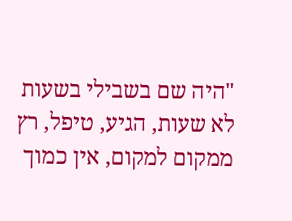"היה שם בשבילי בשעות לא שעות, הגיע, טיפל, רץ ממקום למקום, אין כמוך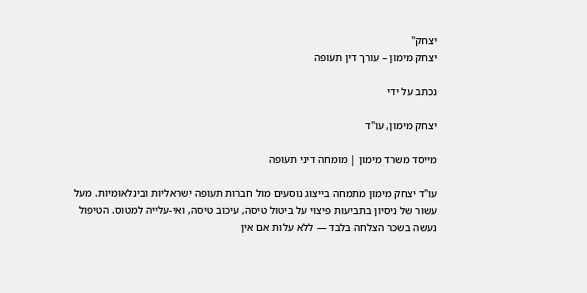יצחק"
יצחק מימון – עורך דין תעופה

נכתב על ידי

יצחק מימון, עו"ד

מייסד משרד מימון | מומחה דיני תעופה

עו"ד יצחק מימון מתמחה בייצוג נוסעים מול חברות תעופה ישראליות ובינלאומיות. מעל עשור של ניסיון בתביעות פיצוי על ביטול טיסה, עיכוב טיסה, ואי-עלייה למטוס. הטיפול נעשה בשכר הצלחה בלבד — ללא עלות אם אין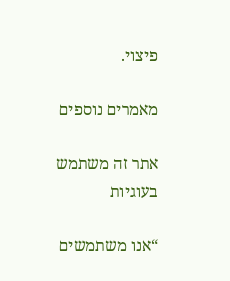פיצוי.

מאמרים נוספים

אתר זה משתמש בעוגיות

“אנו משתמשים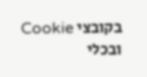בקובצי Cookie ובכלי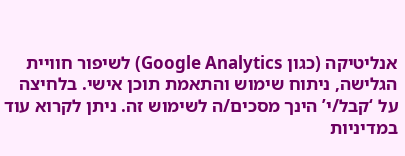אנליטיקה (כגון Google Analytics) לשיפור חוויית הגלישה, ניתוח שימוש והתאמת תוכן אישי. בלחיצה על ‘קבל/י’ הינך מסכים/ה לשימוש זה. ניתן לקרוא עוד במדיניות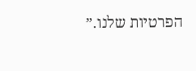הפרטיות שלנו.”